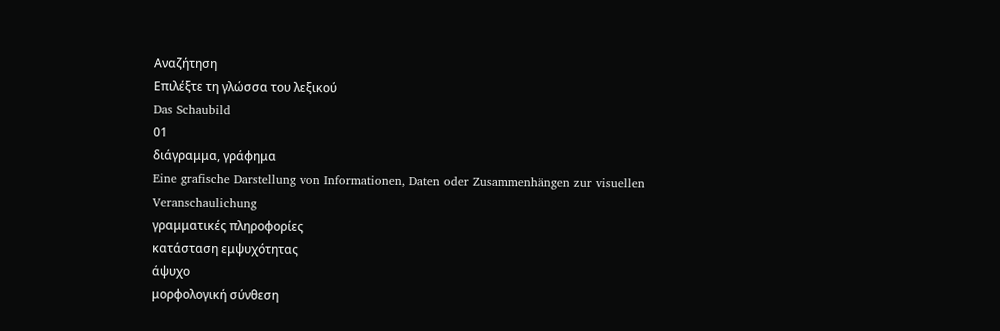Αναζήτηση
Επιλέξτε τη γλώσσα του λεξικού
Das Schaubild
01
διάγραμμα, γράφημα
Eine grafische Darstellung von Informationen, Daten oder Zusammenhängen zur visuellen Veranschaulichung
γραμματικές πληροφορίες
κατάσταση εμψυχότητας
άψυχο
μορφολογική σύνθεση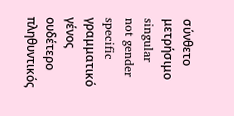σύνθετο
μετρήσιμο
singular
not gender specific
γραμματικό γένος
ουδέτερο
πληθυντικός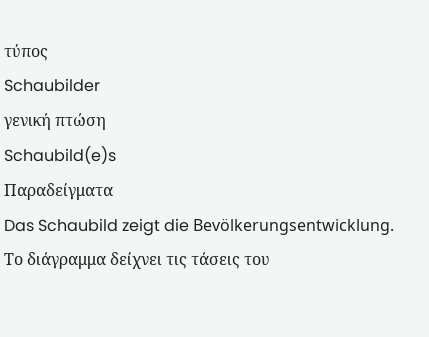τύπος
Schaubilder
γενική πτώση
Schaubild(e)s
Παραδείγματα
Das Schaubild zeigt die Bevölkerungsentwicklung.
Το διάγραμμα δείχνει τις τάσεις του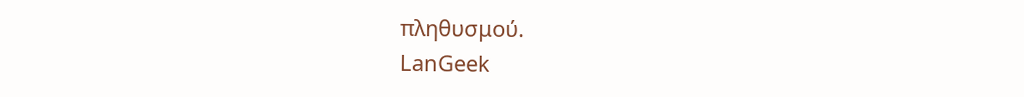πληθυσμού.
LanGeek